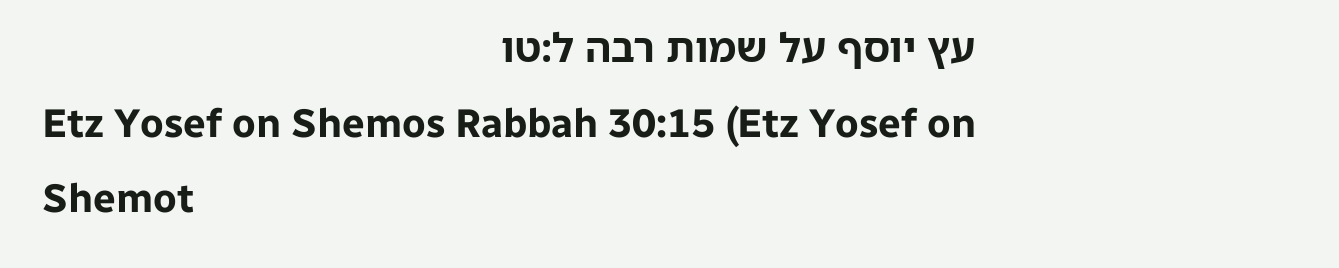עץ יוסף על שמות רבה ל:טו
Etz Yosef on Shemos Rabbah 30:15 (Etz Yosef on Shemot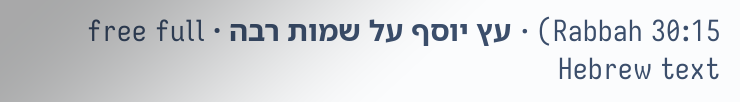Rabbah 30:15) · עץ יוסף על שמות רבה · free full Hebrew text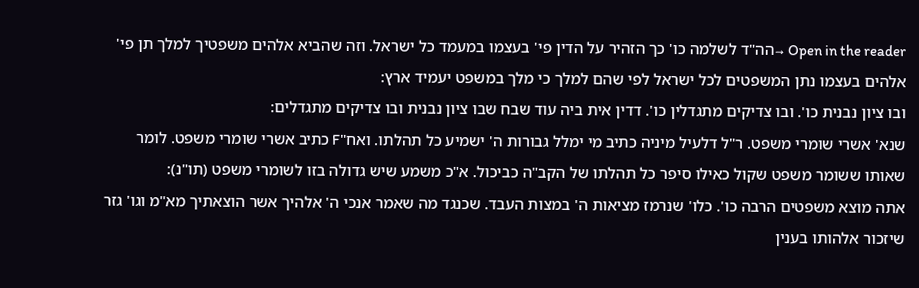Open in the reader →הה"ד לשלמה כו' כך הזהיר על הדין פי' בעצמו במעמד כל ישראל. וזה שהביא אלהים משפטיך למלך תן פי' אלהים בעצמו נתן המשפטים לכל ישראל לפי שהם למלך כי מלך במשפט יעמיד ארץ:
ובו ציון נבנית כו'. ובו צדיקים מתגדלין כו'. דדין אית ביה עוד שבח שבו ציון נבנית ובו צדיקים מתגדלים:
שנא' אשרי שומרי משפט. ר"ל דלעיל מיניה כתיב מי ימלל גבורות ה' ישמיע כל תהלתו. ואח"F כתיב אשרי שומרי משפט. לומר שאותו ששומר משפט שקול כאילו סיפר כל תהלתו של הקב"ה כביכול. א"כ משמע שיש גדולה בזו לשומרי משפט (תו"נ):
אתה מוצא משפטים הרבה כו'. כלו' שנרמז מציאות ה' במצות העבד. שכנגד מה שאמר אנכי ה' אלהיך אשר הוצאתיך מא"מ וגו' גזר שיזכור אלהותו בענין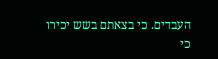העבדים. כי בצאתם בשש יכירו כי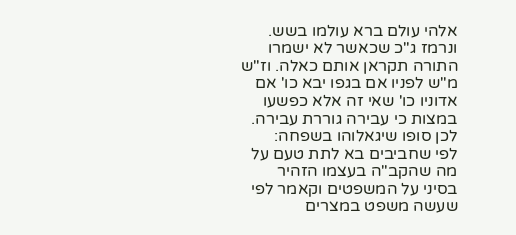אלהי עולם ברא עולמו בשש. ונרמז ג"כ שכאשר לא ישמרו התורה תקראן אותם כאלה. וז"ש מ"ש לפניו אם בגפו יבא כו' אם אדוניו כו' שאי זה אלא כפשעו במצות כי עבירה גוררת עבירה. לכן סופו שיגאלוהו בשפחה:
לפי שחביבים בא לתת טעם על מה שהקב"ה בעצמו הזהיר בסיני על המשפטים וקאמר לפי שעשה משפט במצרים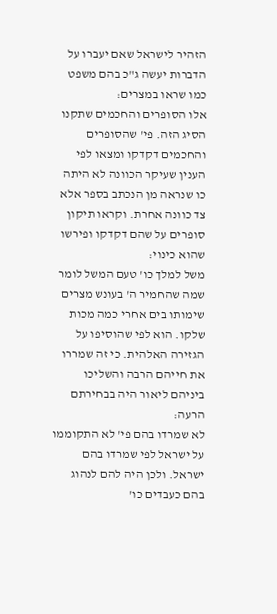הזהיר לישראל שאם יעברו על הדברות יעשה ג"כ בהם משפט כמו שראו במצרים:
אלו הסופרים והחכמים שתקנו הסיג הזה. פי' שהסופרים והחכמים דקדקו ומצאו לפי הענין שעיקר הכוונה לא היתה כו שנראה מן הנכתב בספר אלא צד כוונה אחרת. וקראו תיקון סופרים על שהם דקדקו ופירשו שהוא כינוי:
משל למלך כו' טעם המשל לומר שמה שהחמיר ה' בעונש מצרים שימותו בים אחרי כמה מכות שלקו. הוא לפי שהוסיפו על הגזירה האלהית. כי זה שמררו את חייהם הרבה והשליכו ביניהם ליאור היה בבחירתם הרעה:
לא שמרדו בהם פי' לא התקוממו על ישראל לפי שמרדו בהם ישראל. ולכן היה להם לנהוג בהם כעבדים כו'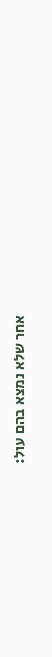אחר שלא נמצא בהם עול: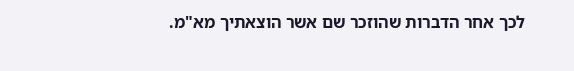לכך אחר הדברות שהוזכר שם אשר הוצאתיך מא"מ.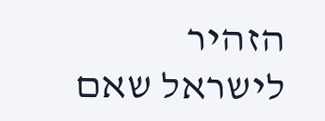הזהיר לישראל שאם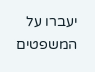יעברו על המשפטים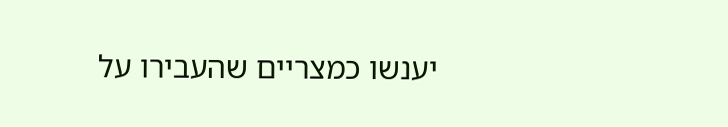יענשו כמצריים שהעבירו על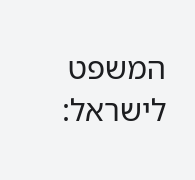המשפט לישראל: